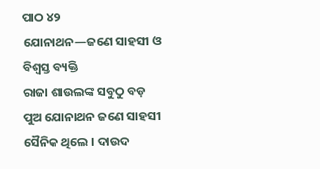ପାଠ ୪୨
ଯୋନାଥନ—ଜଣେ ସାହସୀ ଓ ବିଶ୍ୱସ୍ତ ବ୍ୟକ୍ତି
ରାଜା ଶାଉଲଙ୍କ ସବୁଠୁ ବଡ଼ ପୁଅ ଯୋନାଥନ ଜଣେ ସାହସୀ ସୈନିକ ଥିଲେ । ଦାଉଦ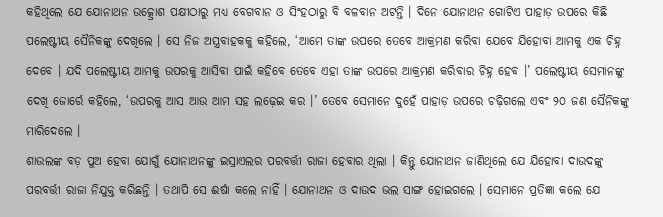କହିଥିଲେ ଯେ ଯୋନାଥନ ଉତ୍କ୍ରୋଶ ପକ୍ଷୀଠାରୁ ମଧ୍ୟ ବେଗବାନ ଓ ସିଂହଠାରୁ ବି ବଳବାନ ଅଟନ୍ତି । ଦିନେ ଯୋନାଥନ ଗୋଟିଏ ପାହାଡ଼ ଉପରେ କିଛି ପଲେଷ୍ଟୀୟ ସୈନିକଙ୍କୁ ଦେଖିଲେ । ସେ ନିଜ ଅସ୍ତ୍ରବାହକକୁ କହିଲେ, ‘ଆମେ ତାଙ୍କ ଉପରେ ତେବେ ଆକ୍ରମଣ କରିବା ଯେବେ ଯିହୋବା ଆମକୁ ଏକ ଚିହ୍ନ ଦେବେ । ଯଦି ପଲେଷ୍ଟୀୟ ଆମକୁ ଉପରକୁ ଆସିବା ପାଇଁ କହିବେ ତେବେ ଏହା ତାଙ୍କ ଉପରେ ଆକ୍ରମଣ କରିବାର ଚିହ୍ନ ହେବ ।’ ପଲେଷ୍ଟୀୟ ସେମାନଙ୍କୁ ଦେଖି ଜୋର୍ରେ କହିଲେ, ‘ଉପରକୁ ଆସ ଆଉ ଆମ ସହ ଲଢ଼େଇ କର ।’ ତେବେ ସେମାନେ ଦୁହେଁ ପାହାଡ଼ ଉପରେ ଚଢ଼ିଗଲେ ଏବଂ ୨୦ ଜଣ ସୈନିକଙ୍କୁ ମାରିଦେଲେ ।
ଶାଉଲଙ୍କ ବଡ଼ ପୁଅ ହେବା ଯୋଗୁଁ ଯୋନାଥନଙ୍କୁ ଇସ୍ରାଏଲର ପରବର୍ତ୍ତୀ ରାଜା ହେବାର ଥିଲା । କିନ୍ତୁ ଯୋନାଥନ ଜାଣିଥିଲେ ଯେ ଯିହୋବା ଦାଉଦଙ୍କୁ ପରବର୍ତ୍ତୀ ରାଜା ନିଯୁକ୍ତ କରିଛନ୍ତି । ତଥାପି ସେ ଈର୍ଷା କଲେ ନାହିଁ । ଯୋନାଥନ ଓ ଦାଉଦ ଭଲ ସାଙ୍ଗ ହୋଇଗଲେ । ସେମାନେ ପ୍ରତିଜ୍ଞା କଲେ ଯେ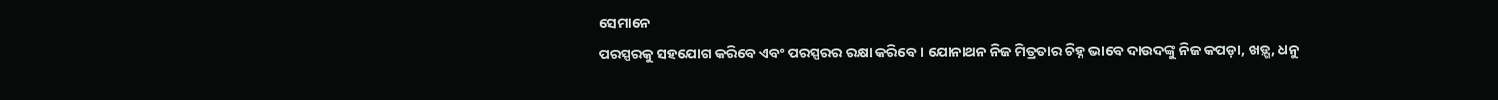ସେମାନେ
ପରସ୍ପରକୁ ସହଯୋଗ କରିବେ ଏବଂ ପରସ୍ପରର ରକ୍ଷା କରିବେ । ଯୋନାଥନ ନିଜ ମିତ୍ରତାର ଚିହ୍ନ ଭାବେ ଦାଉଦଙ୍କୁ ନିଜ କପଡ଼ା, ଖଡ଼୍ଗ, ଧନୁ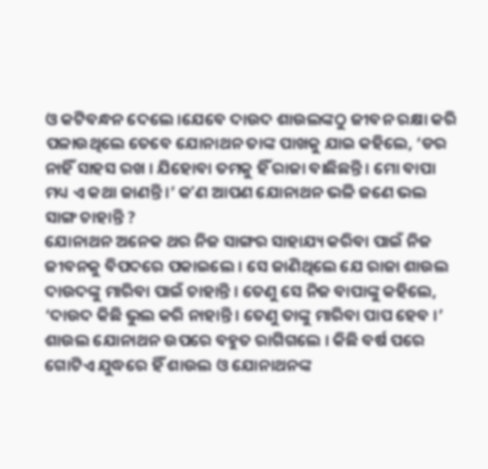ଓ କଟିବନ୍ଧନ ଦେଲେ ।ଯେବେ ଦାଉଦ ଶାଉଲଙ୍କଠୁ ଜୀବନ ରକ୍ଷା କରି ପଳାଉଥିଲେ ତେବେ ଯୋନାଥନ ତାଙ୍କ ପାଖକୁ ଯାଇ କହିଲେ, ‘ଡର ନାହିଁ ସାହସ ରଖ । ଯିହୋବା ତମକୁ ହିଁ ରାଜା ବାଛିଛନ୍ତି । ମୋ ବାପା ମଧ୍ୟ ଏ କଥା ଜାଣନ୍ତି ।’ କʼଣ ଆପଣ ଯୋନାଥନ ଭଳି ଜଣେ ଭଲ ସାଙ୍ଗ ଚାହାନ୍ତି ?
ଯୋନାଥନ ଅନେକ ଥର ନିଜ ସାଙ୍ଗର ସାହାଯ୍ୟ କରିବା ପାଇଁ ନିଜ ଜୀବନକୁ ବିପଦରେ ପକାଇଲେ । ସେ ଜାଣିଥିଲେ ଯେ ରାଜା ଶାଉଲ ଦାଉଦଙ୍କୁ ମାରିବା ପାଇଁ ଚାହାନ୍ତି । ତେଣୁ ସେ ନିଜ ବାପାଙ୍କୁ କହିଲେ, ‘ଦାଉଦ କିଛି ଭୁଲ କରି ନାହାନ୍ତି । ତେଣୁ ତାଙ୍କୁ ମାରିବା ପାପ ହେବ ।’ ଶାଉଲ ଯୋନାଥନ ଉପରେ ବହୁତ ରାଗିଗଲେ । କିଛି ବର୍ଷ ପରେ ଗୋଟିଏ ଯୁଦ୍ଧରେ ହିଁ ଶାଉଲ ଓ ଯୋନାଥନଙ୍କ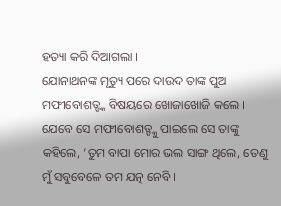ହତ୍ୟା କରି ଦିଆଗଲା ।
ଯୋନାଥନଙ୍କ ମୃତ୍ୟୁ ପରେ ଦାଉଦ ତାଙ୍କ ପୁଅ ମଫୀବୋଶତ୍ଙ୍କ ବିଷୟରେ ଖୋଜାଖୋଜି କଲେ । ଯେବେ ସେ ମଫୀବୋଶତ୍ଙ୍କୁ ପାଇଲେ ସେ ତାଙ୍କୁ କହିଲେ, ‘ତୁମ ବାପା ମୋର ଭଲ ସାଙ୍ଗ ଥିଲେ, ତେଣୁ ମୁଁ ସବୁବେଳେ ତମ ଯତ୍ନ ନେବି ।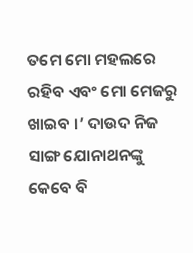ତମେ ମୋ ମହଲରେ ରହିବ ଏବଂ ମୋ ମେଜରୁ ଖାଇବ ।’ ଦାଉଦ ନିଜ ସାଙ୍ଗ ଯୋନାଥନଙ୍କୁ କେବେ ବି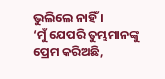ଭୁଲିଲେ ନାହିଁ ।
‘ମୁଁ ଯେପରି ତୁମ୍ଭମାନଙ୍କୁ ପ୍ରେମ କରିଅଛି,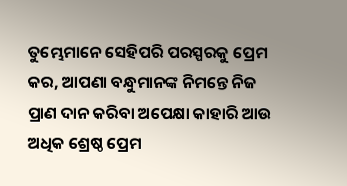ତୁମ୍ଭେମାନେ ସେହିପରି ପରସ୍ପରକୁ ପ୍ରେମ କର, ଆପଣା ବନ୍ଧୁମାନଙ୍କ ନିମନ୍ତେ ନିଜ ପ୍ରାଣ ଦାନ କରିବା ଅପେକ୍ଷା କାହାରି ଆଉ ଅଧିକ ଶ୍ରେଷ୍ଠ ପ୍ରେମ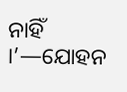ନାହିଁ ।’—ଯୋହନ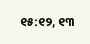୧୫:୧୨, ୧୩